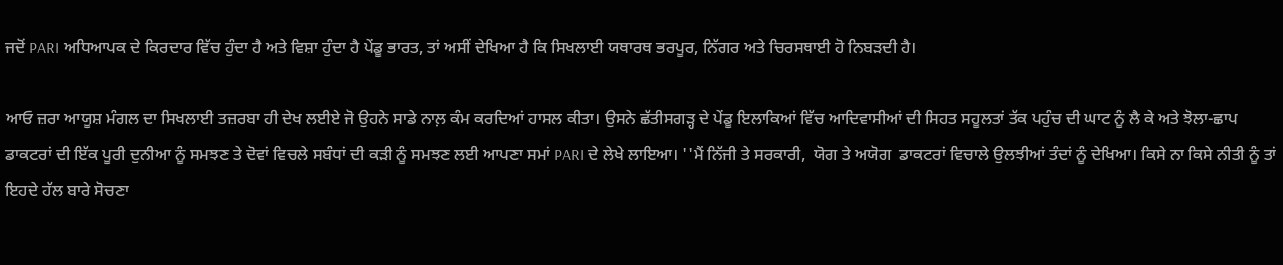ਜਦੋਂ PARI ਅਧਿਆਪਕ ਦੇ ਕਿਰਦਾਰ ਵਿੱਚ ਹੁੰਦਾ ਹੈ ਅਤੇ ਵਿਸ਼ਾ ਹੁੰਦਾ ਹੈ ਪੇਂਡੂ ਭਾਰਤ, ਤਾਂ ਅਸੀਂ ਦੇਖਿਆ ਹੈ ਕਿ ਸਿਖਲਾਈ ਯਥਾਰਥ ਭਰਪੂਰ, ਨਿੱਗਰ ਅਤੇ ਚਿਰਸਥਾਈ ਹੋ ਨਿਬੜਦੀ ਹੈ।

ਆਓ ਜ਼ਰਾ ਆਯੂਸ਼ ਮੰਗਲ ਦਾ ਸਿਖਲਾਈ ਤਜ਼ਰਬਾ ਹੀ ਦੇਖ ਲਈਏ ਜੋ ਉਹਨੇ ਸਾਡੇ ਨਾਲ਼ ਕੰਮ ਕਰਦਿਆਂ ਹਾਸਲ ਕੀਤਾ। ਉਸਨੇ ਛੱਤੀਸਗੜ੍ਹ ਦੇ ਪੇਂਡੂ ਇਲਾਕਿਆਂ ਵਿੱਚ ਆਦਿਵਾਸੀਆਂ ਦੀ ਸਿਹਤ ਸਹੂਲਤਾਂ ਤੱਕ ਪਹੁੰਚ ਦੀ ਘਾਟ ਨੂੰ ਲੈ ਕੇ ਅਤੇ ਝੋਲਾ-ਛਾਪ ਡਾਕਟਰਾਂ ਦੀ ਇੱਕ ਪੂਰੀ ਦੁਨੀਆ ਨੂੰ ਸਮਝਣ ਤੇ ਦੋਵਾਂ ਵਿਚਲੇ ਸਬੰਧਾਂ ਦੀ ਕੜੀ ਨੂੰ ਸਮਝਣ ਲਈ ਆਪਣਾ ਸਮਾਂ PARI ਦੇ ਲੇਖੇ ਲਾਇਆ। ''ਮੈਂ ਨਿੱਜੀ ਤੇ ਸਰਕਾਰੀ,  ਯੋਗ ਤੇ ਅਯੋਗ  ਡਾਕਟਰਾਂ ਵਿਚਾਲੇ ਉਲਝੀਆਂ ਤੰਦਾਂ ਨੂੰ ਦੇਖਿਆ। ਕਿਸੇ ਨਾ ਕਿਸੇ ਨੀਤੀ ਨੂੰ ਤਾਂ ਇਹਦੇ ਹੱਲ ਬਾਰੇ ਸੋਚਣਾ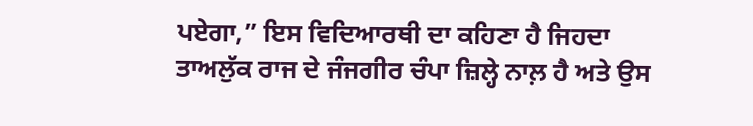ਪਏਗਾ,” ਇਸ ਵਿਦਿਆਰਥੀ ਦਾ ਕਹਿਣਾ ਹੈ ਜਿਹਦਾ ਤਾਅਲੁੱਕ ਰਾਜ ਦੇ ਜੰਜਗੀਰ ਚੰਪਾ ਜ਼ਿਲ੍ਹੇ ਨਾਲ਼ ਹੈ ਅਤੇ ਉਸ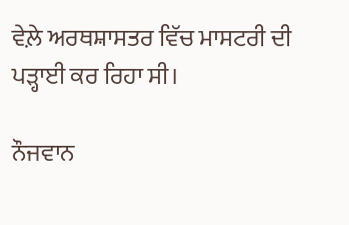ਵੇਲ਼ੇ ਅਰਥਸ਼ਾਸਤਰ ਵਿੱਚ ਮਾਸਟਰੀ ਦੀ ਪੜ੍ਹਾਈ ਕਰ ਰਿਹਾ ਸੀ।

ਨੌਜਵਾਨ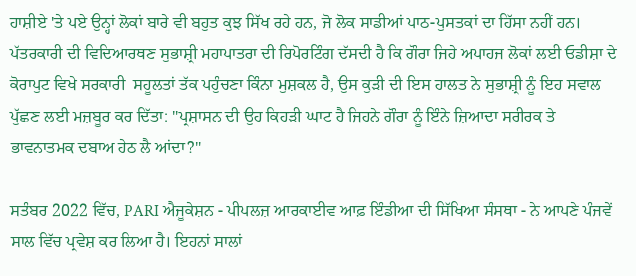ਹਾਸ਼ੀਏ 'ਤੇ ਪਏ ਉਨ੍ਹਾਂ ਲੋਕਾਂ ਬਾਰੇ ਵੀ ਬਹੁਤ ਕੁਝ ਸਿੱਖ ਰਹੇ ਹਨ, ਜੋ ਲੋਕ ਸਾਡੀਆਂ ਪਾਠ-ਪੁਸਤਕਾਂ ਦਾ ਹਿੱਸਾ ਨਹੀਂ ਹਨ। ਪੱਤਰਕਾਰੀ ਦੀ ਵਿਦਿਆਰਥਣ ਸੁਭਾਸ਼੍ਰੀ ਮਹਾਪਾਤਰਾ ਦੀ ਰਿਪੋਰਟਿੰਗ ਦੱਸਦੀ ਹੈ ਕਿ ਗੌਰਾ ਜਿਹੇ ਅਪਾਹਜ ਲੋਕਾਂ ਲਈ ਓਡੀਸ਼ਾ ਦੇ ਕੋਰਾਪੁਟ ਵਿਖੇ ਸਰਕਾਰੀ  ਸਹੂਲਤਾਂ ਤੱਕ ਪਹੁੰਚਣਾ ਕਿੰਨਾ ਮੁਸ਼ਕਲ ਹੈ, ਉਸ ਕੁੜੀ ਦੀ ਇਸ ਹਾਲਤ ਨੇ ਸੁਭਾਸ਼੍ਰੀ ਨੂੰ ਇਹ ਸਵਾਲ ਪੁੱਛਣ ਲਈ ਮਜ਼ਬੂਰ ਕਰ ਦਿੱਤਾ: "ਪ੍ਰਸ਼ਾਸਨ ਦੀ ਉਹ ਕਿਹੜੀ ਘਾਟ ਹੈ ਜਿਹਨੇ ਗੌਰਾ ਨੂੰ ਇੰਨੇ ਜ਼ਿਆਦਾ ਸਰੀਰਕ ਤੇ ਭਾਵਨਾਤਮਕ ਦਬਾਅ ਹੇਠ ਲੈ ਆਂਦਾ?"

ਸਤੰਬਰ 2022 ਵਿੱਚ, PARI ਐਜੂਕੇਸ਼ਨ - ਪੀਪਲਜ਼ ਆਰਕਾਈਵ ਆਫ਼ ਇੰਡੀਆ ਦੀ ਸਿੱਖਿਆ ਸੰਸਥਾ - ਨੇ ਆਪਣੇ ਪੰਜਵੇਂ ਸਾਲ ਵਿੱਚ ਪ੍ਰਵੇਸ਼ ਕਰ ਲਿਆ ਹੈ। ਇਹਨਾਂ ਸਾਲਾਂ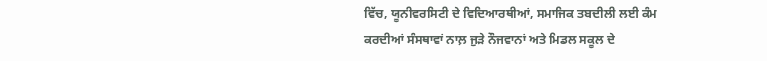ਵਿੱਚ, ਯੂਨੀਵਰਸਿਟੀ ਦੇ ਵਿਦਿਆਰਥੀਆਂ, ਸਮਾਜਿਕ ਤਬਦੀਲੀ ਲਈ ਕੰਮ ਕਰਦੀਆਂ ਸੰਸਥਾਵਾਂ ਨਾਲ਼ ਜੁੜੇ ਨੌਜਵਾਨਾਂ ਅਤੇ ਮਿਡਲ ਸਕੂਲ ਦੇ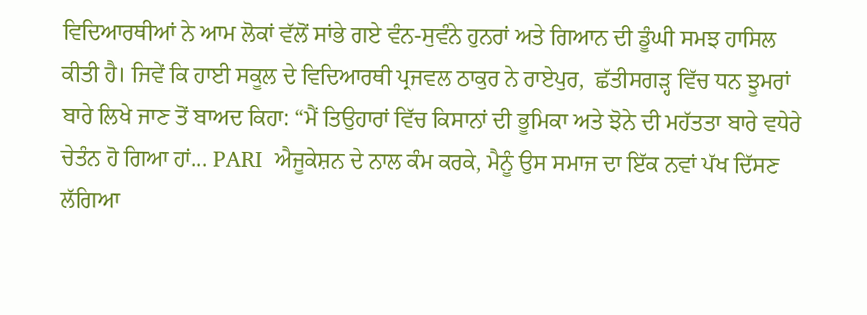ਵਿਦਿਆਰਥੀਆਂ ਨੇ ਆਮ ਲੋਕਾਂ ਵੱਲੋਂ ਸਾਂਭੇ ਗਏ ਵੰਨ-ਸੁਵੰਨੇ ਹੁਨਰਾਂ ਅਤੇ ਗਿਆਨ ਦੀ ਡੂੰਘੀ ਸਮਝ ਹਾਸਿਲ ਕੀਤੀ ਹੈ। ਜਿਵੇਂ ਕਿ ਹਾਈ ਸਕੂਲ ਦੇ ਵਿਦਿਆਰਥੀ ਪ੍ਰਜਵਲ ਠਾਕੁਰ ਨੇ ਰਾਏਪੁਰ,  ਛੱਤੀਸਗੜ੍ਹ ਵਿੱਚ ਧਨ ਝੂਮਰਾਂ ਬਾਰੇ ਲਿਖੇ ਜਾਣ ਤੋਂ ਬਾਅਦ ਕਿਹਾ: “ਮੈਂ ਤਿਉਹਾਰਾਂ ਵਿੱਚ ਕਿਸਾਨਾਂ ਦੀ ਭੂਮਿਕਾ ਅਤੇ ਝੋਨੇ ਦੀ ਮਹੱਤਤਾ ਬਾਰੇ ਵਧੇਰੇ ਚੇਤੰਨ ਹੋ ਗਿਆ ਹਾਂ... PARI  ਐਜੂਕੇਸ਼ਨ ਦੇ ਨਾਲ ਕੰਮ ਕਰਕੇ, ਮੈਨੂੰ ਉਸ ਸਮਾਜ ਦਾ ਇੱਕ ਨਵਾਂ ਪੱਖ ਦਿੱਸਣ ਲੱਗਿਆ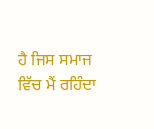ਹੈ ਜਿਸ ਸਮਾਜ ਵਿੱਚ ਮੈਂ ਰਹਿੰਦਾ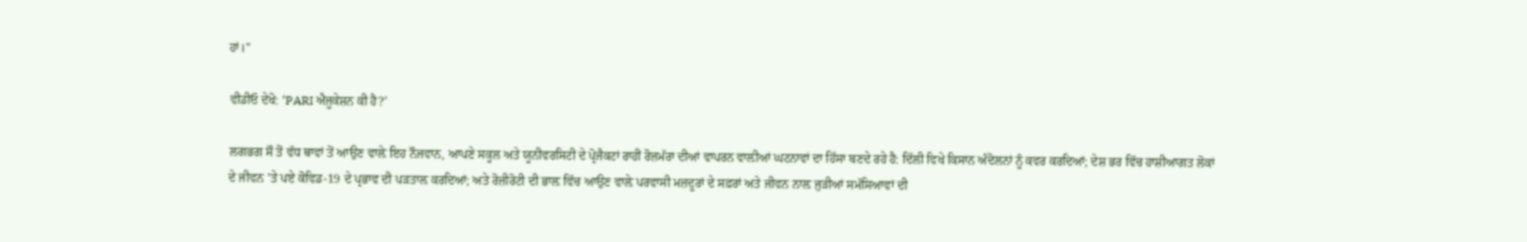ਹਾਂ।"

ਵੀਡੀਓ ਦੇਖੋ: ‘PARI ਐਜੂਕੇਸ਼ਨ ਕੀ ਹੈ?’

ਲਗਭਗ ਸੌ ਤੋਂ ਵੱਧ ਥਾਵਾਂ ਤੋਂ ਆਉਣ ਵਾਲ਼ੇ ਇਹ ਨੌਜਵਾਨ, ਆਪਣੇ ਸਕੂਲ ਅਤੇ ਯੂਨੀਵਰਸਿਟੀ ਦੇ ਪ੍ਰੋਜੈਕਟਾਂ ਰਾਹੀਂ ਰੋਜ਼ਮੱਰਾ ਦੀਆਂ ਵਾਪਰਨ ਵਾਲ਼ੀਆਂ ਘਟਨਾਵਾਂ ਦਾ ਹਿੱਸਾ ਬਣਦੇ ਰਹੇ ਹੈ: ਦਿੱਲੀ ਵਿਖੇ ਕਿਸਾਨ ਅੰਦੋਲਨਾਂ ਨੂੰ ਕਵਰ ਕਰਦਿਆਂ; ਦੇਸ਼ ਭਰ ਵਿੱਚ ਹਾਸ਼ੀਆਗਤ ਲੋਕਾਂ ਦੇ ਜੀਵਨ 'ਤੇ ਪਏ ਕੋਵਿਡ-19 ਦੇ ਪ੍ਰਭਾਵ ਦੀ ਪੜਤਾਲ਼ ਕਰਦਿਆਂ; ਅਤੇ ਰੋਜ਼ੀਰੋਟੀ ਦੀ ਭਾਲ਼ ਵਿੱਚ ਆਉਣ ਵਾਲ਼ੇ ਪਰਵਾਸੀ ਮਜ਼ਦੂਰਾਂ ਦੇ ਸਫ਼ਰਾਂ ਅਤੇ ਜੀਵਨ ਨਾਲ਼ ਜੁੜੀਆਂ ਸਮੱਸਿਆਵਾਂ ਦੀ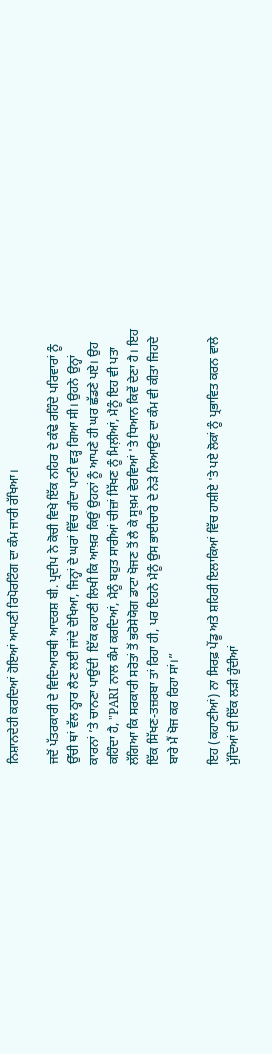ਨਿਸ਼ਾਨਦੇਹੀ ਕਰਦਿਆਂ ਹੋਇਆਂ ਆਪਣੀ ਰਿਪੋਰਟਿੰਗ ਦਾ ਕੰਮ ਜਾਰੀ ਰੱਖਿਆ।

ਜਦੋਂ ਪੱਤਰਕਾਰੀ ਦੇ ਵਿਦਿਆਰਥੀ ਆਦਰਸ਼ ਬੀ. ਪ੍ਰਦੀਪ ਨੇ ਕੋਚੀ ਵਿਖੇ ਇੱਕ ਨਹਿਰ ਦੇ ਕੰਢੇ ਰਹਿੰਦੇ ਪਰਿਵਾਰਾਂ ਨੂੰ ਉੱਚੀ ਥਾਂ ਵੱਲ ਠ੍ਹਾਰ ਲੈਣ ਲਈ ਜਾਂਦੇ ਦੇਖਿਆ, ਜਿਨ੍ਹਾਂ ਦੇ ਘਰਾਂ ਵਿੱਚ ਗੰਦਾ ਪਾਣੀ ਵੜ੍ਹ ਗਿਆ ਸੀ। ਉਹਨੇ ਉਨ੍ਹਾਂ ਕਾਰਨਾਂ ’ਤੇ ਚਾਨਣਾ ਪਾਉਂਦੀ  ਇੱਕ ਕਹਾਣੀ ਲਿਖੀ ਕਿ ਆਖ਼ਰ ਕਿਉਂ ਉਹਨਾਂ ਨੂੰ ਆਪਣੇ ਹੀ ਘਰ ਛੱਡਣੇ ਪਏ। ਉਹ ਕਹਿੰਦਾ ਹੈ, "PARI ਨਾਲ ਕੰਮ ਕਰਦਿਆਂ, ਮੈਨੂੰ ਬਹੁਤ ਸਾਰੀਆਂ ਚੀਜ਼ਾਂ ਸਿੱਖਣ ਨੂੰ ਮਿਲ਼ੀਆਂ, ਮੈਨੂੰ ਇਹ ਵੀ ਪਤਾ ਲੱਗਿਆ ਕਿ ਸਰਕਾਰੀ ਸਰੋਤਾਂ ਤੋਂ ਭਰੋਸੇਯੋਗ ਡਾਟਾ ਖੋਜਣ ਤੋਂ ਲੈ ਕੇ ਸੂਖ਼ਮ ਵੇਰਵਿਆਂ 'ਤੇ ਧਿਆਨ ਕਿਵੇਂ ਦੇਣਾ ਹੈ। ਇਹ ਇੱਕ ਸਿੱਖਣ-ਤਜ਼ਰਬਾ ਤਾਂ ਰਿਹਾ ਹੀ, ਪਰ ਇਹਨੇ ਮੈਨੂੰ ਉਸ ਭਾਈਚਾਰੇ ਦੇ ਨੇੜੇ ਲਿਆਉਣ ਦਾ ਕੰਮ ਵੀ ਕੀਤਾ ਜਿਹਦੇ ਬਾਰੇ ਮੈਂ ਖੋਜ ਕਰ ਰਿਹਾ ਸਾਂ।”

ਇਹ (ਕਹਾਣੀਆਂ) ਨਾ ਸਿਰਫ਼ ਪੇਂਡੂ ਅਤੇ ਸ਼ਹਿਰੀ ਇਲਾਕਿਆਂ ਵਿੱਚ ਹਾਸ਼ੀਏ 'ਤੇ ਪਏ ਲੋਕਾਂ ਨੂੰ ਪ੍ਰਭਾਵਿਤ ਕਰਨ ਵਾਲੇ ਮੁੱਦਿਆਂ ਦੀ ਇੱਕ ਲੜੀ ਹੁੰਦੀਆਂ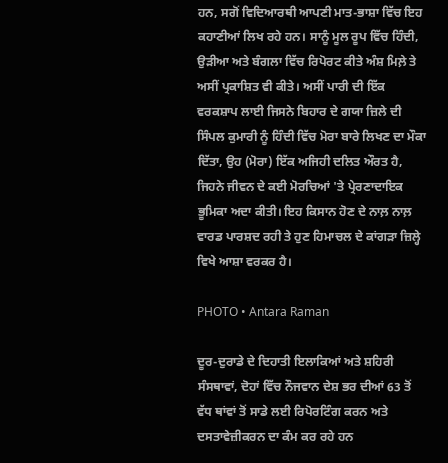ਹਨ, ਸਗੋਂ ਵਿਦਿਆਰਥੀ ਆਪਣੀ ਮਾਤ-ਭਾਸ਼ਾ ਵਿੱਚ ਇਹ ਕਹਾਣੀਆਂ ਲਿਖ ਰਹੇ ਹਨ। ਸਾਨੂੰ ਮੂਲ ਰੂਪ ਵਿੱਚ ਹਿੰਦੀ, ਉੜੀਆ ਅਤੇ ਬੰਗਲਾ ਵਿੱਚ ਰਿਪੋਰਟ ਕੀਤੇ ਅੰਸ਼ ਮਿਲ਼ੇ ਤੇ ਅਸੀਂ ਪ੍ਰਕਾਸ਼ਿਤ ਵੀ ਕੀਤੇ। ਅਸੀਂ ਪਾਰੀ ਦੀ ਇੱਕ ਵਰਕਸ਼ਾਪ ਲਾਈ ਜਿਸਨੇ ਬਿਹਾਰ ਦੇ ਗਯਾ ਜ਼ਿਲੇ ਦੀ ਸਿੰਪਲ ਕੁਮਾਰੀ ਨੂੰ ਹਿੰਦੀ ਵਿੱਚ ਮੋਰਾ ਬਾਰੇ ਲਿਖਣ ਦਾ ਮੌਕਾ ਦਿੱਤਾ, ਉਹ (ਮੋਰਾ) ਇੱਕ ਅਜਿਹੀ ਦਲਿਤ ਔਰਤ ਹੈ, ਜਿਹਨੇ ਜੀਵਨ ਦੇ ਕਈ ਮੋਰਚਿਆਂ 'ਤੇ ਪ੍ਰੇਰਣਾਦਾਇਕ ਭੂਮਿਕਾ ਅਦਾ ਕੀਤੀ। ਇਹ ਕਿਸਾਨ ਹੋਣ ਦੇ ਨਾਲ਼ ਨਾਲ਼ ਵਾਰਡ ਪਾਰਸ਼ਦ ਰਹੀ ਤੇ ਹੁਣ ਹਿਮਾਚਲ ਦੇ ਕਾਂਗੜਾ ਜ਼ਿਲ੍ਹੇ ਵਿਖੇ ਆਸ਼ਾ ਵਰਕਰ ਹੈ।

PHOTO • Antara Raman

ਦੂਰ-ਦੁਰਾਡੇ ਦੇ ਦਿਹਾਤੀ ਇਲਾਕਿਆਂ ਅਤੇ ਸ਼ਹਿਰੀ ਸੰਸਥਾਵਾਂ, ਦੋਹਾਂ ਵਿੱਚ ਨੌਜਵਾਨ ਦੇਸ਼ ਭਰ ਦੀਆਂ 63 ਤੋਂ ਵੱਧ ਥਾਂਵਾਂ ਤੋਂ ਸਾਡੇ ਲਈ ਰਿਪੋਰਟਿੰਗ ਕਰਨ ਅਤੇ ਦਸਤਾਵੇਜ਼ੀਕਰਨ ਦਾ ਕੰਮ ਕਰ ਰਹੇ ਹਨ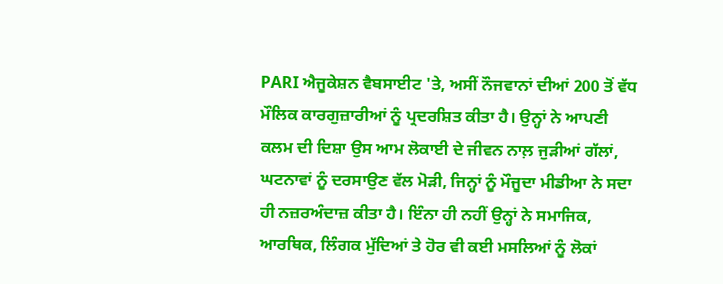PARI ਐਜੂਕੇਸ਼ਨ ਵੈਬਸਾਈਟ 'ਤੇ, ਅਸੀਂ ਨੌਜਵਾਨਾਂ ਦੀਆਂ 200 ਤੋਂ ਵੱਧ ਮੌਲਿਕ ਕਾਰਗੁਜ਼ਾਰੀਆਂ ਨੂੰ ਪ੍ਰਦਰਸ਼ਿਤ ਕੀਤਾ ਹੈ। ਉਨ੍ਹਾਂ ਨੇ ਆਪਣੀ ਕਲਮ ਦੀ ਦਿਸ਼ਾ ਉਸ ਆਮ ਲੋਕਾਈ ਦੇ ਜੀਵਨ ਨਾਲ਼ ਜੁੜੀਆਂ ਗੱਲਾਂ, ਘਟਨਾਵਾਂ ਨੂੰ ਦਰਸਾਉਣ ਵੱਲ ਮੋੜੀ, ਜਿਨ੍ਹਾਂ ਨੂੰ ਮੌਜੂਦਾ ਮੀਡੀਆ ਨੇ ਸਦਾ ਹੀ ਨਜ਼ਰਅੰਦਾਜ਼ ਕੀਤਾ ਹੈ। ਇੰਨਾ ਹੀ ਨਹੀਂ ਉਨ੍ਹਾਂ ਨੇ ਸਮਾਜਿਕ, ਆਰਥਿਕ, ਲਿੰਗਕ ਮੁੱਦਿਆਂ ਤੇ ਹੋਰ ਵੀ ਕਈ ਮਸਲਿਆਂ ਨੂੰ ਲੋਕਾਂ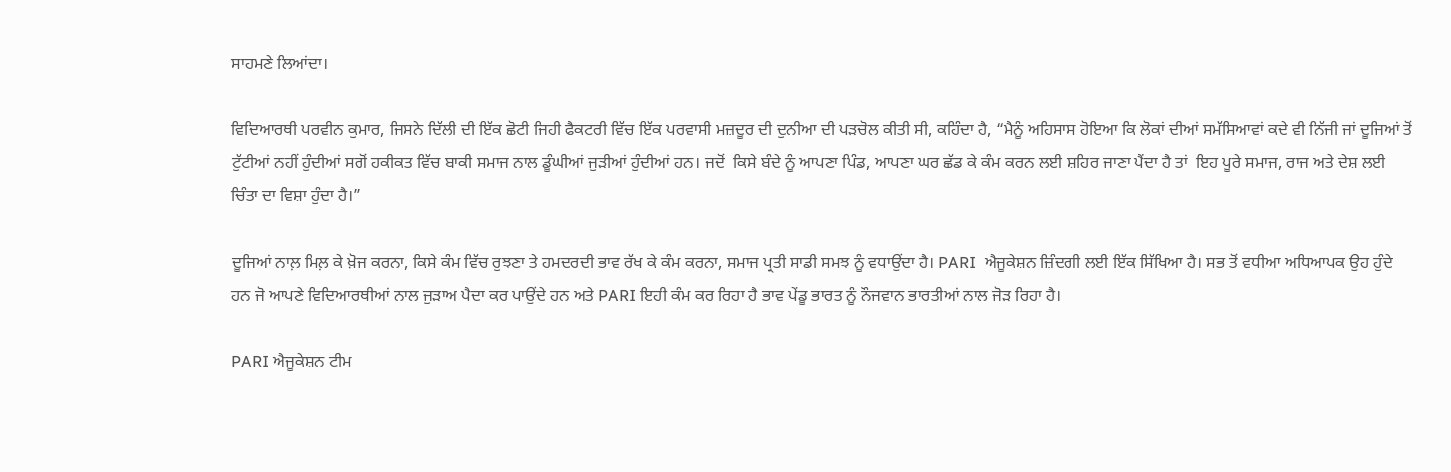ਸਾਹਮਣੇ ਲਿਆਂਦਾ।

ਵਿਦਿਆਰਥੀ ਪਰਵੀਨ ਕੁਮਾਰ, ਜਿਸਨੇ ਦਿੱਲੀ ਦੀ ਇੱਕ ਛੋਟੀ ਜਿਹੀ ਫੈਕਟਰੀ ਵਿੱਚ ਇੱਕ ਪਰਵਾਸੀ ਮਜ਼ਦੂਰ ਦੀ ਦੁਨੀਆ ਦੀ ਪੜਚੋਲ ਕੀਤੀ ਸੀ, ਕਹਿੰਦਾ ਹੈ, “ਮੈਨੂੰ ਅਹਿਸਾਸ ਹੋਇਆ ਕਿ ਲੋਕਾਂ ਦੀਆਂ ਸਮੱਸਿਆਵਾਂ ਕਦੇ ਵੀ ਨਿੱਜੀ ਜਾਂ ਦੂਜਿਆਂ ਤੋਂ ਟੁੱਟੀਆਂ ਨਹੀਂ ਹੁੰਦੀਆਂ ਸਗੋਂ ਹਕੀਕਤ ਵਿੱਚ ਬਾਕੀ ਸਮਾਜ ਨਾਲ ਡੂੰਘੀਆਂ ਜੁੜੀਆਂ ਹੁੰਦੀਆਂ ਹਨ। ਜਦੋਂ  ਕਿਸੇ ਬੰਦੇ ਨੂੰ ਆਪਣਾ ਪਿੰਡ, ਆਪਣਾ ਘਰ ਛੱਡ ਕੇ ਕੰਮ ਕਰਨ ਲਈ ਸ਼ਹਿਰ ਜਾਣਾ ਪੈਂਦਾ ਹੈ ਤਾਂ  ਇਹ ਪੂਰੇ ਸਮਾਜ, ਰਾਜ ਅਤੇ ਦੇਸ਼ ਲਈ ਚਿੰਤਾ ਦਾ ਵਿਸ਼ਾ ਹੁੰਦਾ ਹੈ।”

ਦੂਜਿਆਂ ਨਾਲ਼ ਮਿਲ਼ ਕੇ ਖ਼ੋਜ ਕਰਨਾ, ਕਿਸੇ ਕੰਮ ਵਿੱਚ ਰੁਝਣਾ ਤੇ ਹਮਦਰਦੀ ਭਾਵ ਰੱਖ ਕੇ ਕੰਮ ਕਰਨਾ, ਸਮਾਜ ਪ੍ਰਤੀ ਸਾਡੀ ਸਮਝ ਨੂੰ ਵਧਾਉਂਦਾ ਹੈ। PARI  ਐਜੂਕੇਸ਼ਨ ਜ਼ਿੰਦਗੀ ਲਈ ਇੱਕ ਸਿੱਖਿਆ ਹੈ। ਸਭ ਤੋਂ ਵਧੀਆ ਅਧਿਆਪਕ ਉਹ ਹੁੰਦੇ ਹਨ ਜੋ ਆਪਣੇ ਵਿਦਿਆਰਥੀਆਂ ਨਾਲ ਜੁੜਾਅ ਪੈਦਾ ਕਰ ਪਾਉਂਦੇ ਹਨ ਅਤੇ PARI ਇਹੀ ਕੰਮ ਕਰ ਰਿਹਾ ਹੈ ਭਾਵ ਪੇਂਡੂ ਭਾਰਤ ਨੂੰ ਨੌਜਵਾਨ ਭਾਰਤੀਆਂ ਨਾਲ ਜੋੜ ਰਿਹਾ ਹੈ।

PARI ਐਜੂਕੇਸ਼ਨ ਟੀਮ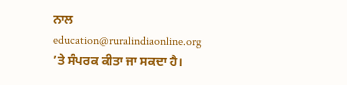ਨਾਲ education@ruralindiaonline.org ’ਤੇ ਸੰਪਰਕ ਕੀਤਾ ਜਾ ਸਕਦਾ ਹੈ।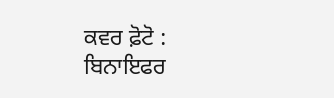ਕਵਰ ਫ਼ੋਟੋ : ਬਿਨਾਇਫਰ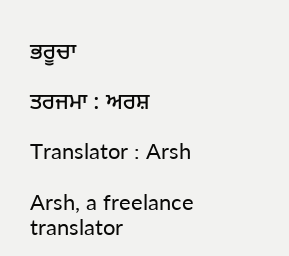ਭਰੂਚਾ

ਤਰਜਮਾ : ਅਰਸ਼

Translator : Arsh

Arsh, a freelance translator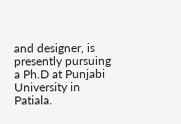and designer, is presently pursuing a Ph.D at Punjabi University in Patiala.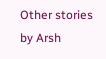Other stories by Arsh